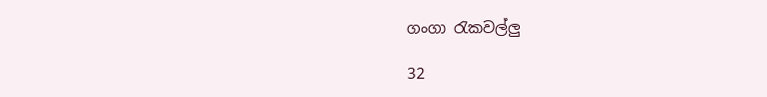ගංගා රැකවල්ලු

32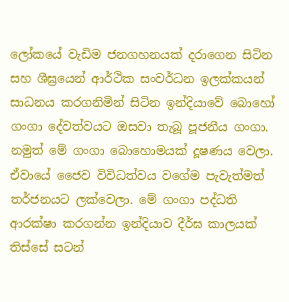ලෝකයේ වැඩිම ජනගහනයක් දරාගෙන සිටින සහ ශීඝ්‍රයෙන් ආර්ථික සංවර්ධන ඉලක්කයන් සාධනය කරගනිමින් සිටින ඉන්දියාවේ බොහෝ ගංගා දේවත්වයට ඔසවා තැබූ පූජනීය ගංගා. නමුත් මේ ගංගා බොහොමයක් දූෂණය වෙලා. ඒවායේ ජෛව විවිධත්වය වගේම පැවැත්මත් තර්ජනයට ලක්වෙලා. මේ ගංගා පද්ධති ආරක්ෂා කරගන්න ඉන්දියාව දීර්ඝ කාලයක් තිස්සේ සටන්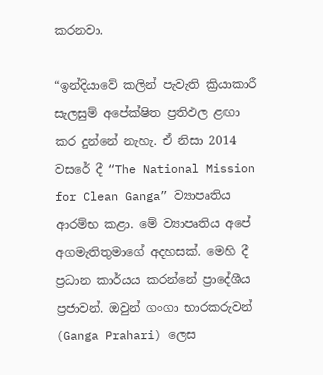කරනවා.

“ඉන්දියාවේ කලින් පැවැති ක්‍රියාකාරී සැලසුම් අපේක්ෂිත ප්‍රතිඵල ළඟා කර දුන්නේ නැහැ. ඒ නිසා 2014 වසරේ දී “The National Mission for Clean Ganga” ව්‍යාපෘතිය ආරම්භ කළා. මේ ව්‍යාපෘතිය අපේ අගමැතිතුමාගේ අදහසක්. මෙහි දී ප්‍රධාන කාර්යය කරන්නේ ප්‍රාදේශීය ප්‍රජාවන්. ඔවුන් ගංගා භාරකරුවන් (Ganga Prahari) ලෙස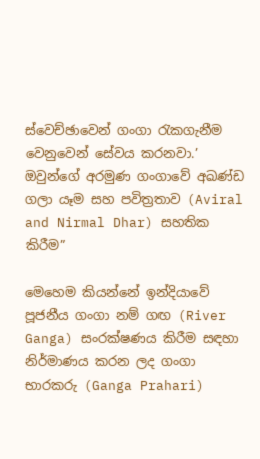ස්වෙච්ඡාවෙන් ගංගා රැකගැනීම වෙනුවෙන් සේවය කරනවා.’ ඔවුන්ගේ අරමුණ ගංගාවේ අඛණ්ඩ ගලා යෑම සහ පවිත්‍රතාව (Aviral and Nirmal Dhar) සහතික කිරීම”

මෙහෙම කියන්නේ ඉන්දියාවේ පූජනීය ගංගා නම් ගඟ (River Ganga) සංරක්ෂණය කිරීම සඳහා නිර්මාණය කරන ලද ගංගා භාරකරු (Ganga Prahari)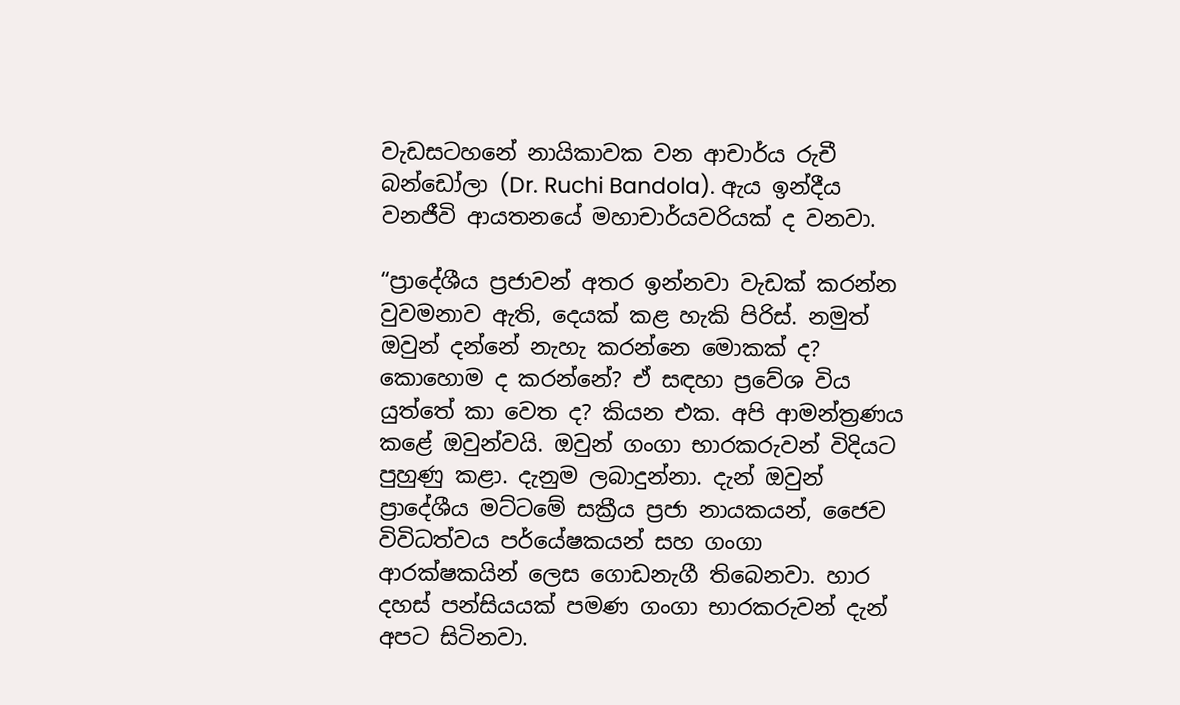වැඩසටහනේ නායිකාවක වන ආචාර්ය රුචී බන්ඩෝලා (Dr. Ruchi Bandola). ඇය ඉන්දීය වනජීවි ආයතනයේ මහාචාර්යවරියක් ද වනවා.

“ප්‍රාදේශීය ප්‍රජාවන් අතර ඉන්නවා වැඩක් කරන්න වුවමනාව ඇති, දෙයක් කළ හැකි පිරිස්. නමුත් ඔවුන් දන්නේ නැහැ කරන්නෙ මොකක් ද? කොහොම ද කරන්නේ? ඒ සඳහා ප්‍රවේශ විය යුත්තේ කා වෙත ද? කියන එක. අපි ආමන්ත්‍රණය කළේ ඔවුන්වයි. ඔවුන් ගංගා භාරකරුවන් විදියට පුහුණු කළා. දැනුම ලබාදුන්නා. දැන් ඔවුන් ප්‍රාදේශීය මට්ටමේ සක්‍රීය ප්‍රජා නායකයන්, ජෛව විවිධත්වය පර්යේෂකයන් සහ ගංගා ආරක්ෂකයින් ලෙස ගොඩනැගී තිබෙනවා. හාර දහස් පන්සියයක් පමණ ගංගා භාරකරුවන් දැන් අපට සිටිනවා.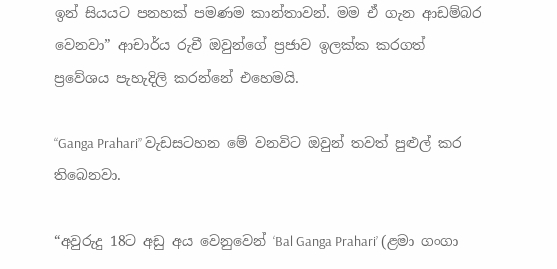ඉන් සියයට පනහක් පමණම කාන්තාවන්. මම ඒ ගැන ආඩම්බර වෙනවා” ආචාර්ය රුචී ඔවුන්ගේ ප්‍රජාව ඉලක්ක කරගත් ප්‍රවේශය පැහැදිලි කරන්නේ එහෙමයි.

“Ganga Prahari” වැඩසටහන මේ වනවිට ඔවුන් තවත් පුළුල් කර තිබෙනවා.

“අවුරුදු 18ට අඩු අය වෙනුවෙන් ‘Bal Ganga Prahari’ (ළමා ගංගා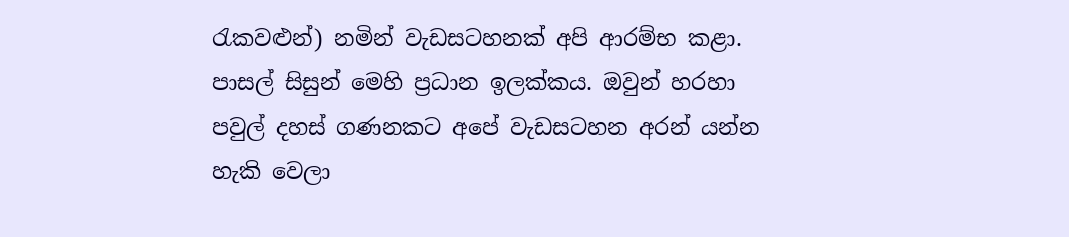රැකවළුන්) නමින් වැඩසටහනක් අපි ආරම්භ කළා. පාසල් සිසුන් මෙහි ප්‍රධාන ඉලක්කය. ඔවුන් හරහා පවුල් දහස් ගණනකට අපේ වැඩසටහන අරන් යන්න හැකි වෙලා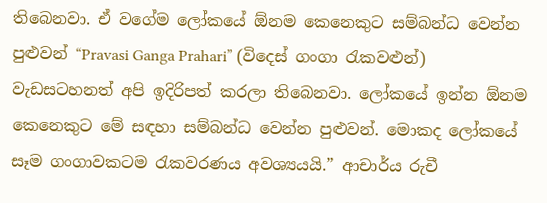තිබෙනවා. ඒ වගේම ලෝකයේ ඕනම කෙනෙකුට සම්බන්ධ වෙන්න පුළුවන් “Pravasi Ganga Prahari” (විදෙස් ගංගා රැකවළුන්) වැඩසටහනත් අපි ඉදිරිපත් කරලා තිබෙනවා. ලෝකයේ ඉන්න ඕනම කෙනෙකුට මේ සඳහා සම්බන්ධ වෙන්න පුළුවන්. මොකද ලෝකයේ සෑම ගංගාවකටම රැකවරණය අවශ්‍යයයි.” ආචාර්ය රුචී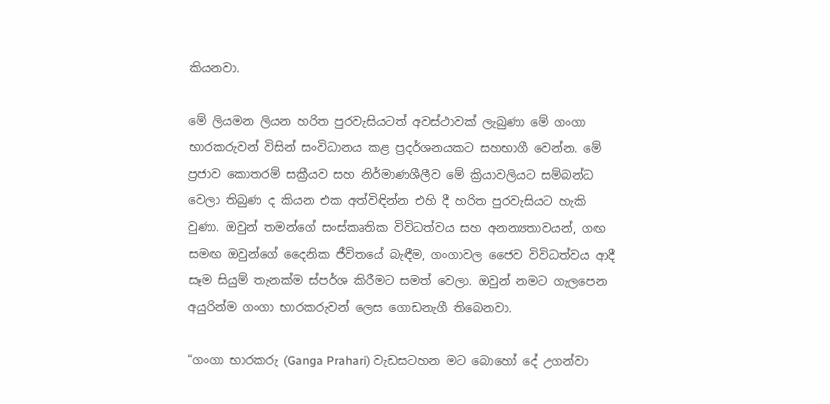කියනවා.

මේ ලියමන ලියන හරිත පුරවැසියටත් අවස්ථාවක් ලැබුණා මේ ගංගා භාරකරුවන් විසින් සංවිධානය කළ ප්‍රදර්ශනයකට සහභාගී වෙන්න. මේ ප්‍රජාව කොතරම් සක්‍රීයව සහ නිර්මාණශීලීව මේ ක්‍රියාවලියට සම්බන්ධ වෙලා තිබුණ ද කියන එක අත්විඳින්න එහි දී හරිත පුරවැසියට හැකි වුණා. ඔවුන් තමන්ගේ සංස්කෘතික විවිධත්වය සහ අනන්‍යතාවයන්, ගඟ සමඟ ඔවුන්ගේ දෛනික ජීවිතයේ බැඳීම, ගංගාවල ජෛව විවිධත්වය ආදී සෑම සියුම් තැනක්ම ස්පර්ශ කිරීමට සමත් වෙලා. ඔවුන් නමට ගැලපෙන අයුරින්ම ගංගා භාරකරුවන් ලෙස ගොඩනැගී තිබෙනවා.

“ගංගා භාරකරු (Ganga Prahari) වැඩසටහන මට බොහෝ දේ උගන්වා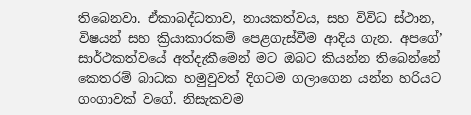තිබෙනවා. ඒකාබද්ධතාව, නායකත්වය, සහ විවිධ ස්ථාන, විෂයන් සහ ක්‍රියාකාරකම් පෙළගැස්වීම ආදිය ගැන. අපගේ’ සාර්ථකත්වයේ අත්දැකීමෙන් මට ඔබට කියන්න තිබෙන්නේ කෙතරම් බාධක හමුවුවත් දිගටම ගලාගෙන යන්න හරියට ගංගාවක් වගේ. නිසැකවම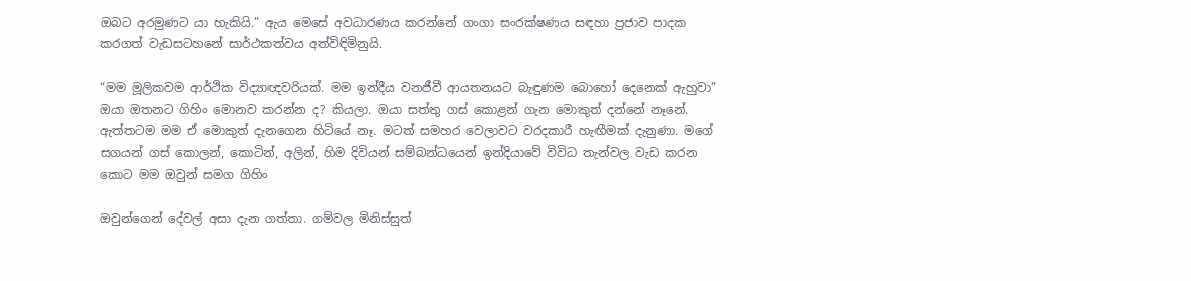ඔබට අරමුණට යා හැකියි.” ඇය මෙසේ අවධාරණය කරන්නේ ගංගා සංරක්ෂණය සඳහා ප්‍රජාව පාදක කරගත් වැඩසටහනේ සාර්ථකත්වය අත්විඳිමිනුයි.

“මම මූලිකවම ආර්ථික විද්‍යාඥවරියක්. මම ඉන්දීය වනජීවී ආයතනයට බැඳුණම බොහෝ දෙනෙක් ඇහුවා” ඔයා ඔතනට ගිහිං මොනව කරන්න ද? කියලා. ඔයා සත්තු ගස් කොළන් ගැන මොකුත් දන්නේ නෑනේ. ඇත්තටම මම ඒ මොකුත් දැනගෙන හිටියේ නෑ. මටත් සමහර වෙලාවට වරදකාරී හැඟීමක් දැනුණා. මගේ සගයන් ගස් කොලන්, කොටින්, අලින්, හිම දිවියන් සම්බන්ධයෙන් ඉන්දියාවේ විවිධ තැන්වල වැඩ කරන කොට මම ඔවුන් සමග ගිහිං

ඔවුන්ගෙන් දේවල් අසා දැන ගත්තා. ගම්වල මිනිස්සුත්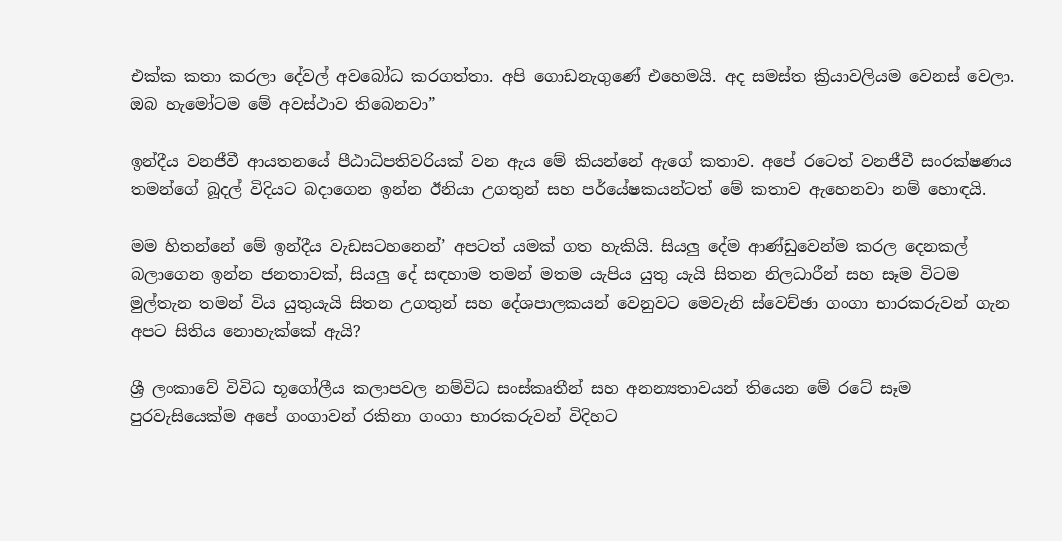එක්ක කතා කරලා දේවල් අවබෝධ කරගත්තා. අපි ගොඩනැගුණේ එහෙමයි. අද සමස්ත ක්‍රියාවලියම වෙනස් වෙලා. ඔබ හැමෝටම මේ අවස්ථාව තිබෙනවා”

ඉන්දීය වනජීවී ආයතනයේ පීඨාධිපතිවරියක් වන ඇය මේ කියන්නේ ඇගේ කතාව. අපේ රටෙත් වනජීවී සංරක්ෂණය තමන්ගේ බූදල් විදියට බදාගෙන ඉන්න ඊනියා උගතුන් සහ පර්යේෂකයන්ටත් මේ කතාව ඇහෙනවා නම් හොඳයි.

මම හිතන්නේ මේ ඉන්දීය වැඩසටහනෙන්’ අපටත් යමක් ගත හැකියි. සියලු දේම ආණ්ඩුවෙන්ම කරල දෙනකල් බලාගෙන ඉන්න ජනතාවක්, සියලු දේ සඳහාම තමන් මතම යැපිය යුතු යැයි සිතන නිලධාරීන් සහ සෑම විටම මුල්තැන තමන් විය යුතුයැයි සිතන උගතුන් සහ දේශපාලකයන් වෙනුවට මෙවැනි ස්වෙච්ඡා ගංගා භාරකරුවන් ගැන අපට සිතිය නොහැක්කේ ඇයි?

ශ්‍රී ලංකාවේ විවිධ භූගෝලීය කලාපවල නම්විධ සංස්කෘතීන් සහ අනන්‍යතාවයන් තියෙන මේ රටේ සෑම පුරවැසියෙක්ම අපේ ගංගාවන් රකිනා ගංගා භාරකරුවන් විදිහට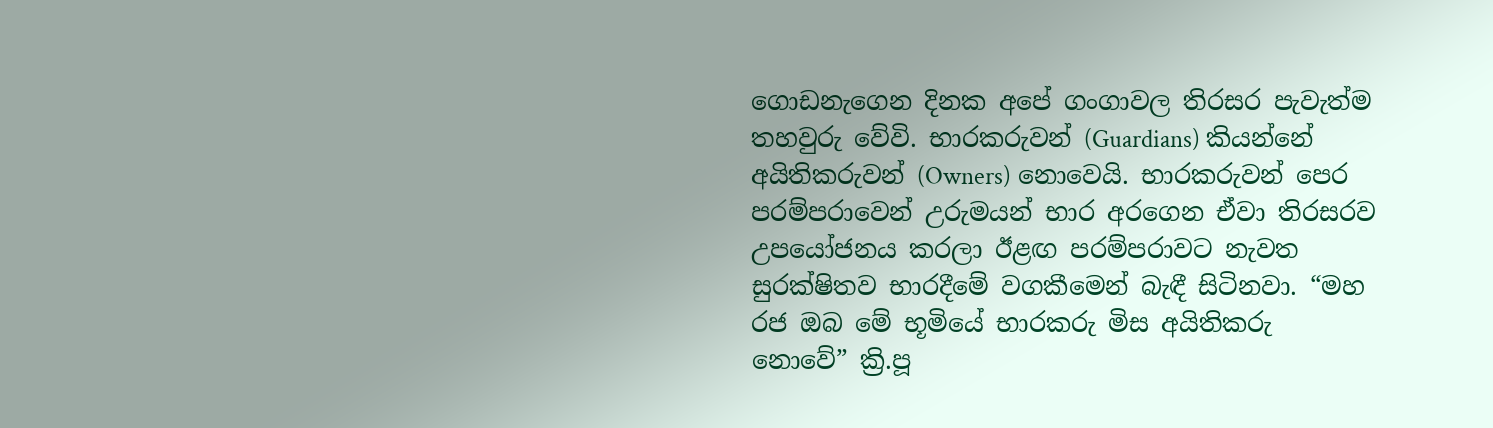ගොඩනැගෙන දිනක අපේ ගංගාවල තිරසර පැවැත්ම තහවුරු වේවි. භාරකරුවන් (Guardians) කියන්නේ අයිතිකරුවන් (Owners) නොවෙයි. භාරකරුවන් පෙර පරම්පරාවෙන් උරුමයන් භාර අරගෙන ඒවා තිරසරව උපයෝජනය කරලා ඊළඟ පරම්පරාවට නැවත සුරක්ෂිතව භාරදීමේ වගකීමෙන් බැඳී සිටිනවා. “මහ රජ ඔබ මේ භූමියේ භාරකරු මිස අයිතිකරු නොවේ” ක්‍රි.පූ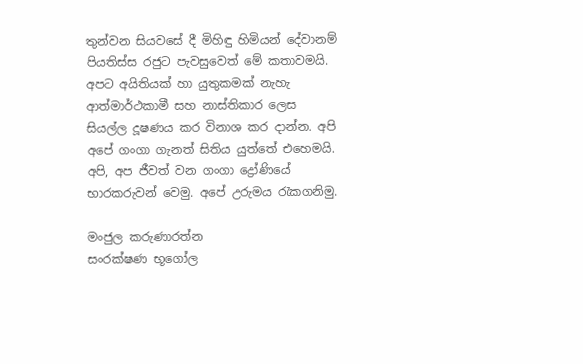තුන්වන සියවසේ දී මිහිඳු හිමියන් දේවානම් පියතිස්ස රජුට පැවසුවෙත් මේ කතාවමයි. අපට අයිතියක් හා යුතුකමක් නැහැ ආත්මාර්ථකාමී සහ නාස්තිකාර ලෙස සියල්ල දූෂණය කර විනාශ කර දාන්න. අපි අපේ ගංගා ගැනත් සිතිය යුත්තේ එහෙමයි. අපි, අප ජීවත් වන ගංගා ද්‍රෝණියේ භාරකරුවන් වෙමු. අපේ උරුමය රැකගනිමු.

මංජුල කරුණාරත්න
සංරක්ෂණ භූගෝල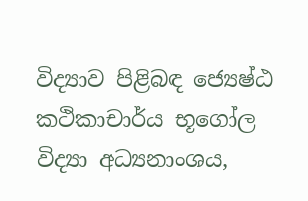විද්‍යාව පිළිබඳ ජ්‍යෙෂ්ඨ කථිකාචාර්ය භූගෝල විද්‍යා අධ්‍යනාංශය,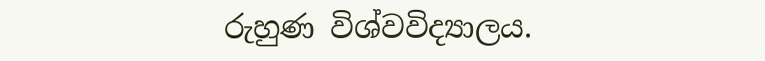රුහුණ විශ්වවිද්‍යාලය.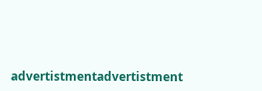advertistmentadvertistment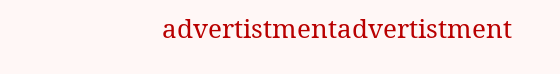advertistmentadvertistment